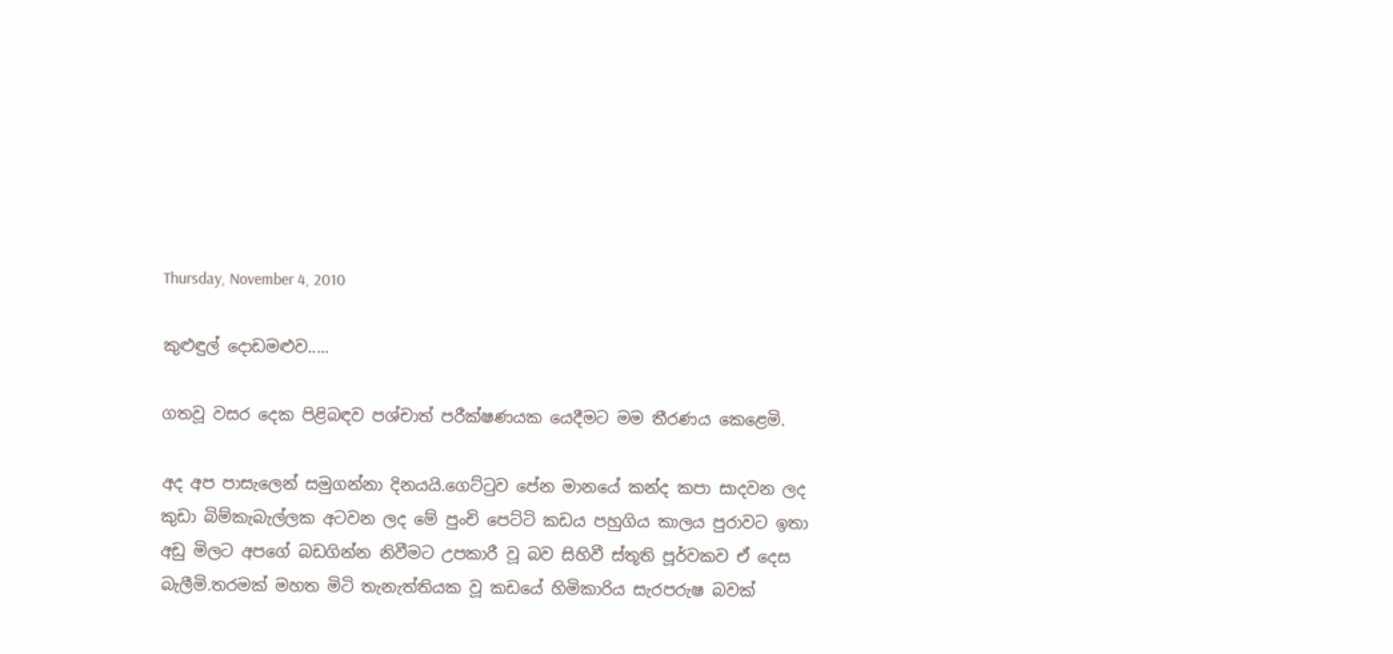Thursday, November 4, 2010

කුළුඳුල් දොඩමළුව.....

ගතවූ වසර දෙක පිළිබඳව පශ්චාත් පරීක්ෂණයක යෙදීමට මම තීරණය කෙළෙමි.

අද අප පාසැලෙන් සමුගන්නා දිනයයි.ගෙට්ටුව පේන මානයේ කන්ද කපා සාදවන ලද කුඩා බිම්කැබැල්ලක අටවන ලද මේ පුංචි පෙට්ටි කඩය පහුගිය කාලය පුරාවට ඉතා අඩු මිලට අපගේ බඩගින්න නිවීමට උපකාරී වූ බව සිහිවී ස්තූති පූර්වකව ඒ දෙස බැලීමි.තරමක් මහත මිටි තැනැත්තියක වූ කඩයේ හිමිකාරිය සැරපරුෂ බවක්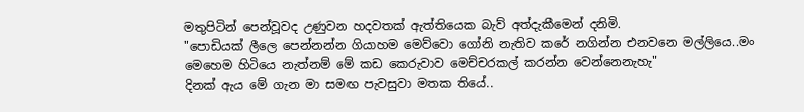මතුපිටින් පෙන්වූවද උණුවන හදවතක් ඇත්තියෙක බැව් අත්දැකීමෙන් දනිමි.
"පොඩියක් ලීලෙ පෙන්නන්න ගියාහම මෙව්වො ගෝනි නැතිව කරේ නගින්න එනවනෙ මල්ලියෙ..මං මෙහෙම හිටියෙ නැත්නම් මේ කඩ කෙරුවාව මෙච්චරකල් කරන්න වෙන්නෙනැහැ"
දිනක් ඇය මේ ගැන මා සමඟ පැවසුවා මතක තියේ..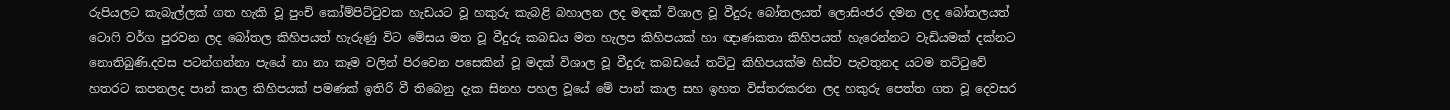රුපියලට කැබැල්ලක් ගත හැකි වූ පුංචි කෝම්පිට්ටුවක හැඩයට වූ හකුරු කැබළි බහාලන ලද මඳක් විශාල වූ වීදුරු බෝතලයත් ලොසිංජර දමන ලද බෝතලයත් ටොෆි වර්ග පුරවන ලද බෝතල කිහිපයත් හැරුණු විට මේසය මත වූ වීදුරු කබඩය මත හැලප කිහිපයක් හා ඥාණකතා කිහිපයත් හැරෙන්නට වැඩියමක් දක්නට නොතිබුණි.දවස පටන්ගන්නා පැයේ නා නා කෑම වලින් පිරවෙන පසෙකින් වූ මදක් විශාල වූ වීදුරු කබඩයේ තට්ටු කිහිපයක්ම හිස්ව පැවතුනද යටම තට්ටුවේ හතරට කපනලද පාන් කාල කිහිපයක් පමණක් ඉතිරි වී තිබෙනු දැක සිනහ පහල වූයේ මේ පාන් කාල සහ ඉහත විස්තරකරන ලද හකුරු පෙත්ත ගත වූ දෙවසර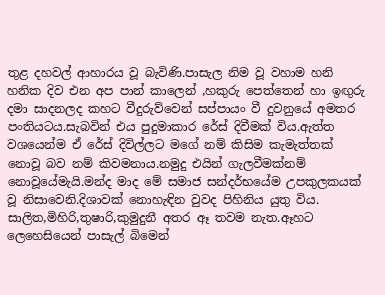තුළ දහවල් ආහාරය වූ බැවිණි.පාසැල නිම වූ වහාම හනි හනික දිව එන අප පාන් කාලෙන් ,හකුරු පෙත්තෙන් හා ඉඟුරු දමා සාදනලද කහට වීදුරුව්වෙන් සප්පායං වී දුවනුයේ අමතර පංතියටය.සැබවින් එය පුදුමාකාර රේස් දිවීමක් විය.ඇත්ත වශයෙන්ම ඒ රේස් දිවිල්ලට මගේ නම් කිසිම කැමැත්තක් නොවූ බව නම් කිවමනාය.නමුදු එයින් ගැලවීමක්නම් නොවූයේමැයි.මන්ද මාද මේ සමාජ සන්දර්භයේම උපකුලකයක් වූ නිසාවෙනි.දිශාවක් නොහැඳින වුවද පිහිනිය යුතු විය.
සාලිත,මිහිරි,තුෂාරි,කුමුදුනී අතර ඈ තවම නැත.ඈහට ලෙහෙසියෙන් පාසැල් බිමෙන්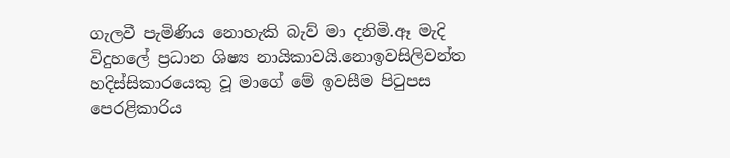ගැලවී පැමිණිය නොහැකි බැව් මා දනිමි.ඈ මැදි විදුහලේ ප්‍රධාන ශිෂ්‍ය නායිකාවයි.නොඉවසිලිවන්ත හදිස්සිකාරයෙකු වූ මාගේ මේ ඉවසීම පිටුපස පෙරළිකාරිය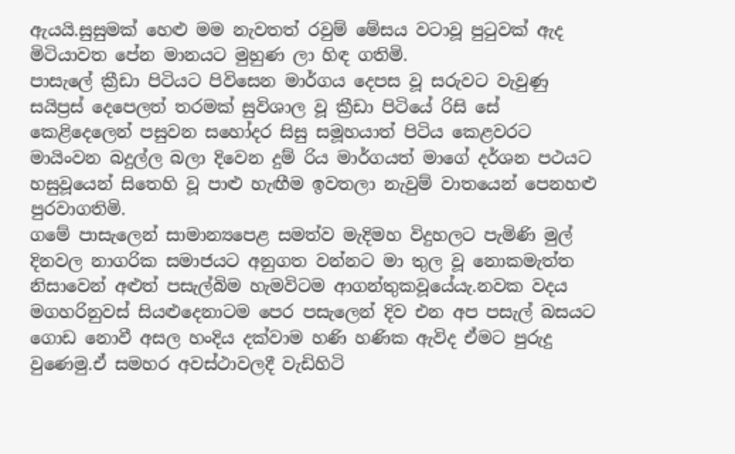ඇයයි.සුසුමක් හෙළු මම නැවතත් රවුම් මේසය වටාවූ පුටුවක් ඇද මිටියාවත පේන මානයට මුහුණ ලා හිඳ ගතිමි.
පාසැලේ ක්‍රීඩා පිටියට පිවිසෙන මාර්ගය දෙපස වූ සරුවට වැවුණු සයිප්‍රස් දෙපෙලත් තරමක් සුවිශාල වූ ක්‍රීඩා පිටියේ රිසි සේ කෙළිදෙලෙන් පසුවන සහෝදර සිසු සමූහයාත් පිටිය කෙළවරට මායිංවන බදුල්ල බලා දිවෙන දුම් රිය මාර්ගයත් මාගේ දර්ශන පථයට හසුවූයෙන් සිතෙහි වූ පාළු හැඟීම ඉවතලා නැවුම් වාතයෙන් පෙනහළු පුරවාගතිමි.
ගමේ පාසැලෙන් සාමාන්‍යපෙළ සමත්ව මැදිමහ විදුහලට පැමිණි මුල් දිනවල නාගරික සමාජයට අනුගත වන්නට මා තුල වූ නොකමැත්ත නිසාවෙන් අළුත් පසැල්බිම හැමවිටම ආගන්තුකවූයේයැ.නවක වදය මගහරිනුවස් සියළුදෙනාටම පෙර පසැලෙන් දිව එන අප පසැල් බසයට ගොඩ නොවී අසල හංදිය දක්වාම හණි හණික ඇවිද ඒමට පුරුදු වුණෙමු.ඒ සමහර අවස්ථාවලදී වැඩිහිටි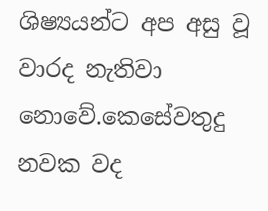ශිෂ්‍යයන්ට අප අසු වූ වාරද නැතිවා නොවේ.කෙසේවතුදු නවක වද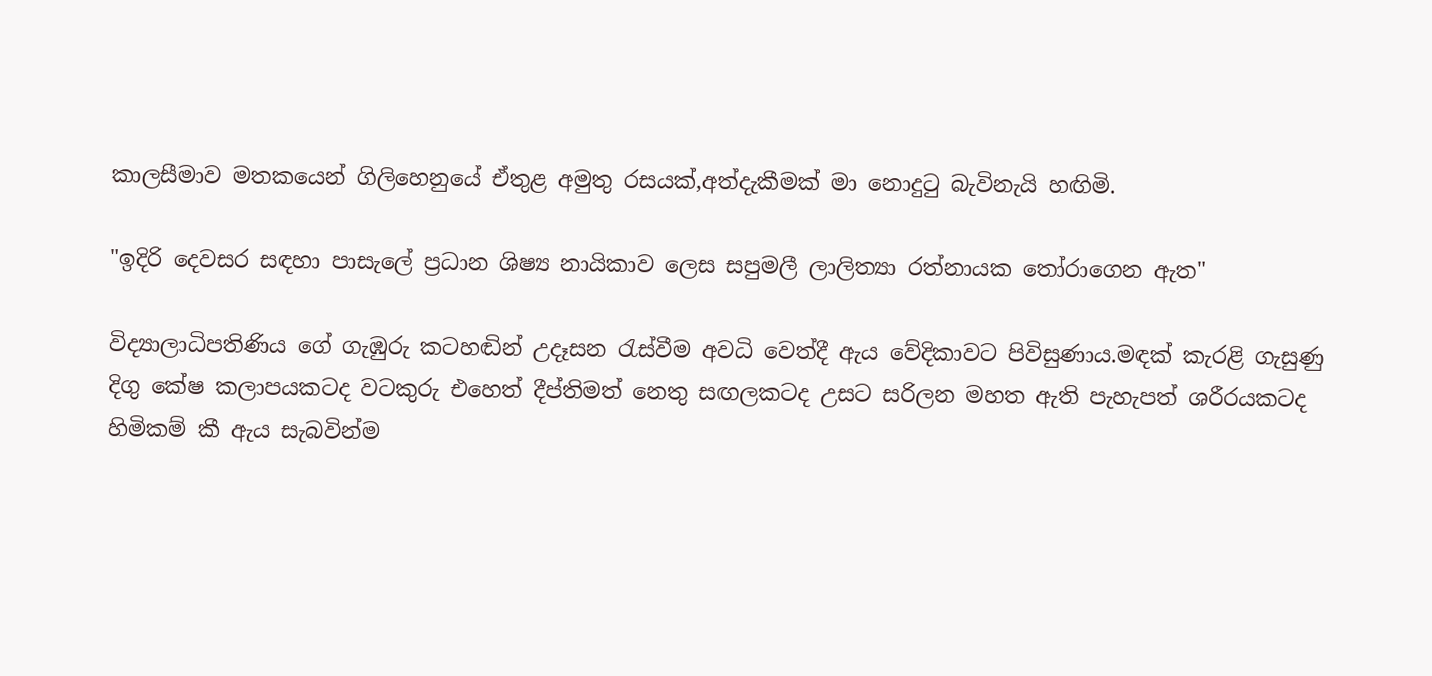කාලසීමාව මතකයෙන් ගිලිහෙනුයේ ඒතුළ අමුතු රසයක්,අත්දැකීමක් මා නොදුටු බැවිනැයි හඟිමි.

"ඉදිරි දෙවසර සඳහා පාසැලේ ප්‍රධාන ශිෂ්‍ය නායිකාව ලෙස සපුමලී ලාලිත්‍යා රත්නායක තෝරාගෙන ඇත"

විද්‍යාලාධිපතිණිය ගේ ගැඹුරු කටහඬින් උදෑසන රැස්වීම අවධි වෙත්දී ඇය වේදිකාවට පිවිසුණාය.මඳක් කැරළි ගැසුණු දිගු කේෂ කලාපයකටද වටකුරු එහෙත් දීප්තිමත් නෙතු සඟලකටද උසට සරිලන මහත ඇති පැහැපත් ශරීරයකටද හිමිකම් කී ඇය සැබවින්ම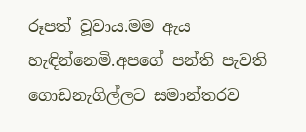රූපත් වූවාය.මම ඇය හැඳින්නෙමි.අපගේ පන්ති පැවති ගොඩනැගිල්ලට සමාන්තරව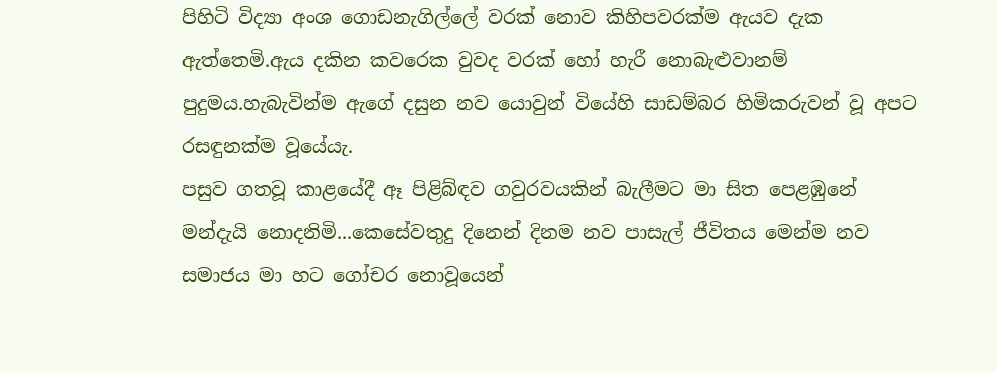පිහිටි විද්‍යා අංශ ගොඩනැගිල්ලේ වරක් නොව කිහිපවරක්ම ඇයව දැක ඇත්තෙමි.ඇය දකින කවරෙක වුවද වරක් හෝ හැරී නොබැළුවානම් පුදුමය.හැබැවින්ම ඇගේ දසුන නව යොවුන් වියේහි සාඩම්බර හිමිකරුවන් වූ අපට රසඳුනක්ම වූයේයැ.
පසුව ගතවූ කාළයේදී ඈ පිළිබ්ඳව ගවුරවයකින් බැලීමට මා සිත පෙළඹුනේ මන්දැයි නොදනිමි...කෙසේවතුදු දිනෙන් දිනම නව පාසැල් ජීවිතය මෙන්ම නව සමාජය මා හට ගෝචර නොවූයෙන්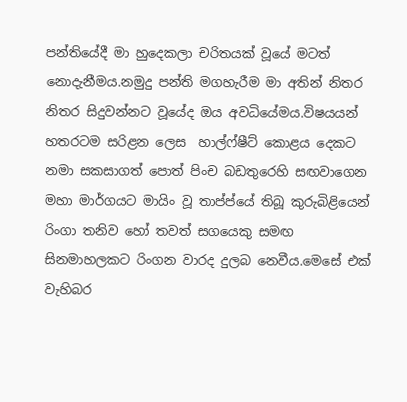පන්තියේදී මා හුදෙකලා චරිතයක් වූයේ මටත් නොදැනීමය.නමුදු පන්ති මගහැරීම මා අතින් නිතර නිතර සිදුවන්නට වූයේද ඔය අවධියේමය.විෂයයන් හතරටම සරිළන ලෙස  හාල්ෆ්ෂීට් කොළය දෙකට නමා සකසාගත් පොත් පිංච බඩතුරෙහි සඟවාගෙන මහා මාර්ගයට මායිං වූ තාප්ප්යේ තිබූ කුරුබිළියෙන් රිංගා තනිව හෝ තවත් සගයෙකු සමඟ සිනමාහලකට රිංගන වාරද දුලබ නෙවීය.මෙසේ එක් වැහිබර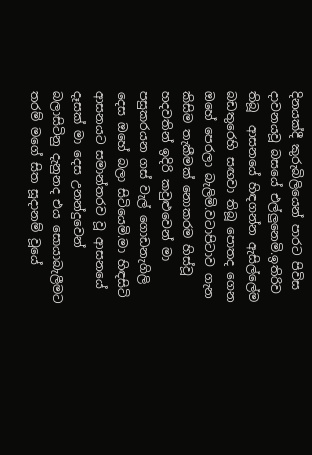දිනයක්දී කුරුබිලියෙන් පාරට පිවිස දාවනයවූ බසයේ එල්ලුනෙමි.ඉතිරිව තිබූ  ආසනයේ හිඳගන්න ඇසිල්ලේම බඩතුරෙහි සඟවා තිබූ පොතද ගෙන ඔහේ පෙරලා බැලිමි.වටාපිටාව ගැන කිසිම තැකීමක් නොකරම හිස්වූ හදවතින් ඉදිරි කවුළුවෙන් මා පසුකරයන ගස් වැල් ගොඩනැගිලි දෙස ඔහේ බලා සිටියෙමි.මා හිඳසිටි ආසනයට සමාන්තරව වූ ආසනයේ දෑසක් මා දෙස උනන්දුවෙන් බලාසිටිනු දැනුනද එය සොයාබැලීමට තරම් මගේ සිත සූදානම් වූයේ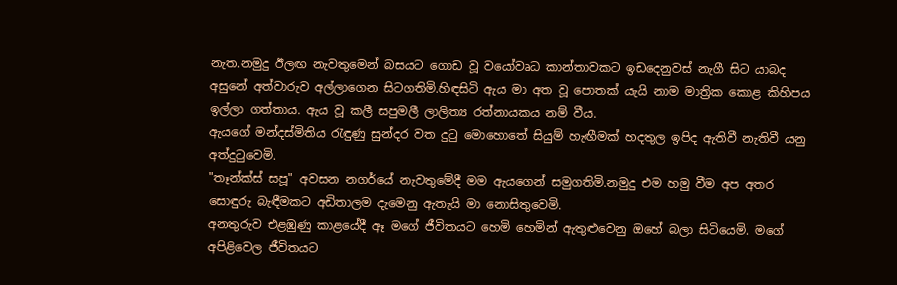නැත.නමුදු ඊලඟ නැවතුමෙන් බසයට ගොඩ වූ වයෝවෘධ කාන්තාවකට ඉඩදෙනුවස් නැගී සිට යාබද අසුනේ අත්වාරුව අල්ලාගෙන සිටගතිමි.හිඳසිටි ඇය මා අත වූ පොතක් යැයි නාම මාත්‍රික කොළ කිහිපය ඉල්ලා ගත්තාය. ඇය වූ කලී සපුමලී ලාලිත්‍ය රත්නායකය නම් වීය.
ඇයගේ මන්දස්මිතිය රැඳුණු සුන්දර වත දුටු මොහොතේ සියුම් හැඟීමක් හදතුල ඉපිද ඇතිවී නැතිවී යනු අත්දුටුවෙමි.
"තෑන්ක්ස් සපූ" අවසන නගර්යේ නැවතුමේදී මම ඇයගෙන් සමුගතිමි.නමුදු එම හමු වීම අප අතර සොඳුරු බැඳීමකට අඩිතාලම දැමෙනු ඇතැයි මා නොසිතුවෙමි.
අනතුරුව එළඹුණු කාළයේදී ඈ මගේ ජීවිතයට හෙමි හෙමින් ඇතුළුවෙනු ඔහේ බලා සිටියෙමි. මගේ අපිළිවෙල ජීවිතයට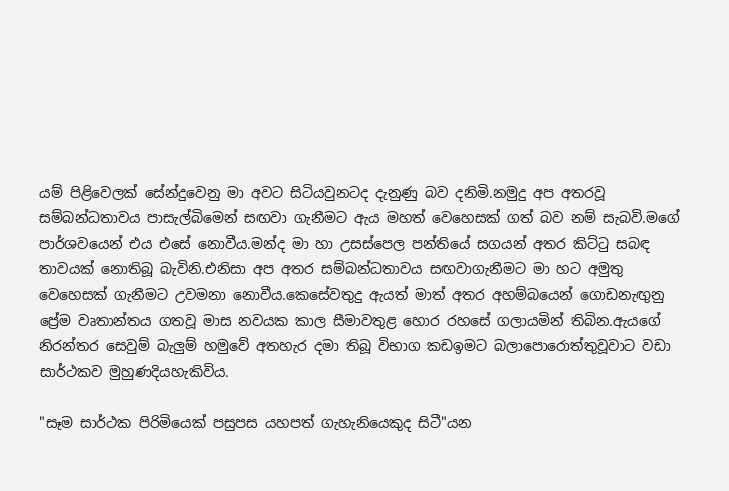යම් පිළිවෙලක් සේන්දුවෙනු මා අවට සිටියවුනටද දැනුණු බව දනිමි.නමුදු අප අතරවූ සම්බන්ධතාවය පාසැල්බිමෙන් සඟවා ගැනීමට ඇය මහත් වෙහෙසක් ගත් බව නම් සැබවි.මගේ පාර්ශවයෙන් එය එසේ නොවීය.මන්ද මා හා උසස්පෙල පන්තියේ සගයන් අතර කිට්ටු සබඳ තාවයක් නොතිබූ බැවිනි.එනිසා අප අතර සම්බන්ධතාවය සඟවාගැනීමට මා හට අමුතු වෙහෙසක් ගැනීමට උවමනා නොවීය.කෙසේවතුදු ඇයත් මාත් අතර අහම්බයෙන් ගොඩනැඟුනු ප්‍රේම වෘතාන්තය ගතවූ මාස නවයක කාල සීමාවතුළ හොර රහසේ ගලායමින් තිබින.ඇයගේ නිරන්තර සෙවුම් බැලුම් හමුවේ අතහැර දමා තිබූ විභාග කඩඉමට බලාපොරොත්තුවූවාට වඩා සාර්ථකව මුහුණදියහැකිවිය.

"සෑම සාර්ථක පිරිමියෙක් පසුපස යහපත් ගැහැනියෙකුද සිටී"යන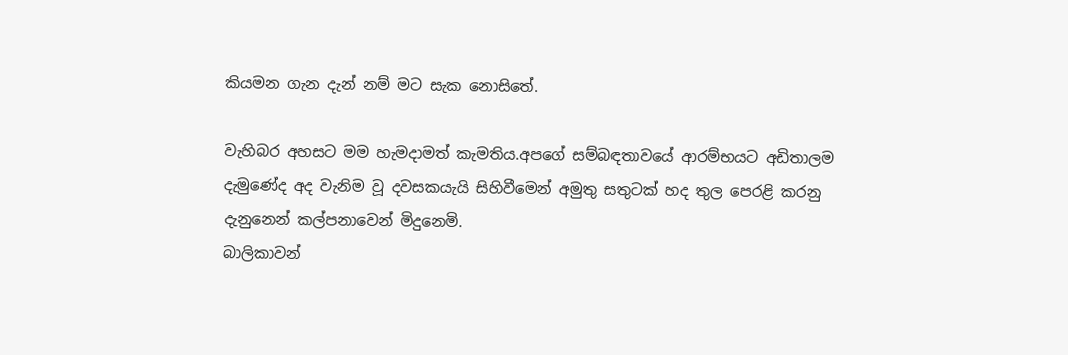කියමන ගැන දැන් නම් මට සැක නොසිතේ.

වැහිබර අහසට මම හැමදාමත් කැමතිය.අපගේ සම්බඳතාවයේ ආරම්භයට අඩිතාලම දැමුණේද අද වැනිම වූ දවසකයැයි සිහිවීමෙන් අමුතු සතුටක් හද තුල පෙරළි කරනු දැනුනෙන් කල්පනාවෙන් මිදුනෙමි.
බාලිකාවන්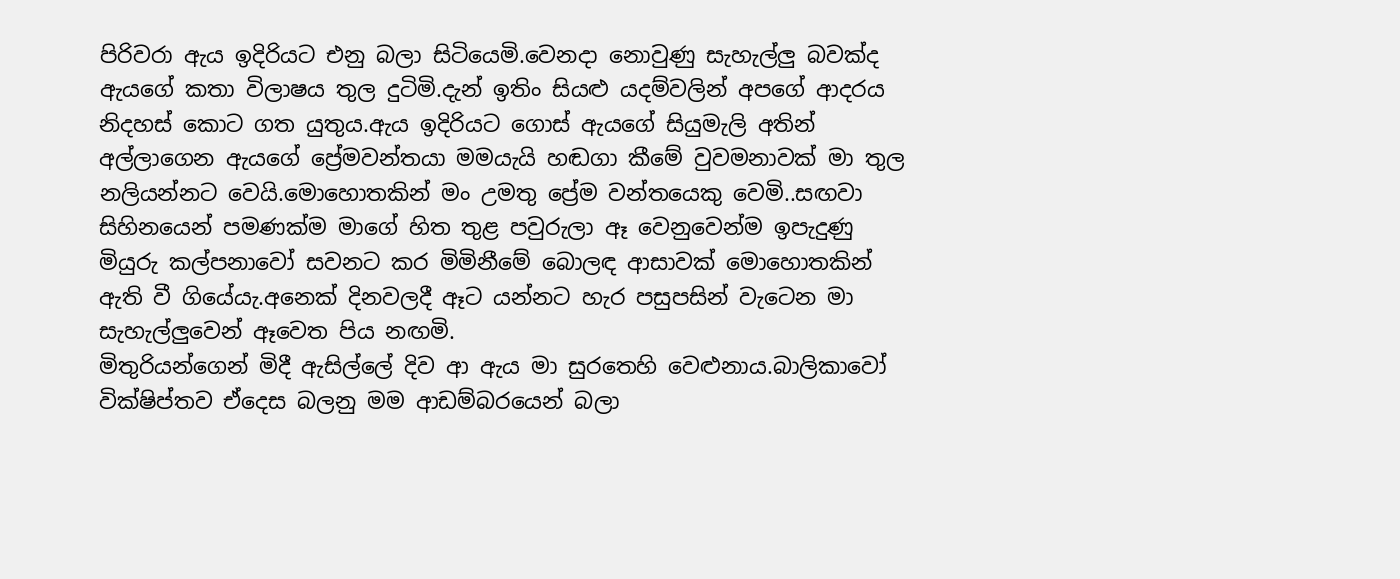පිරිවරා ඇය ඉදිරියට එනු බලා සිටියෙමි.වෙනදා නොවුණු සැහැල්ලු බවක්ද ඇයගේ කතා විලාෂය තුල දුටිමි.දැන් ඉතිං සියළු යදම්වලින් අපගේ ආදරය නිදහස් කොට ගත යුතුය.ඇය ඉදිරියට ගොස් ඇයගේ සියුමැලි අතින් අල්ලාගෙන ඇයගේ ප්‍රේමවන්තයා මමයැයි හඬගා කීමේ වුවමනාවක් මා තුල නලියන්නට වෙයි.මොහොතකින් මං උමතු ප්‍රේම වන්තයෙකු වෙමි..සඟවා සිහිනයෙන් පමණක්ම මාගේ හිත තුළ පවුරුලා ඈ වෙනුවෙන්ම ඉපැදුණු මියුරු කල්පනාවෝ සවනට කර මිමිනීමේ බොලඳ ආසාවක් මොහොතකින් ඇති වී ගියේයැ.අනෙක් දිනවලදී ඈට යන්නට හැර පසුපසින් වැටෙන මා සැහැල්ලුවෙන් ඈවෙත පිය නඟමි.
මිතුරියන්ගෙන් මිදී ඇසිල්ලේ දිව ආ ඇය මා සුරතෙහි වෙළුනාය.බාලිකාවෝ වික්ෂිප්තව ඒදෙස බලනු මම ආඩම්බරයෙන් බලා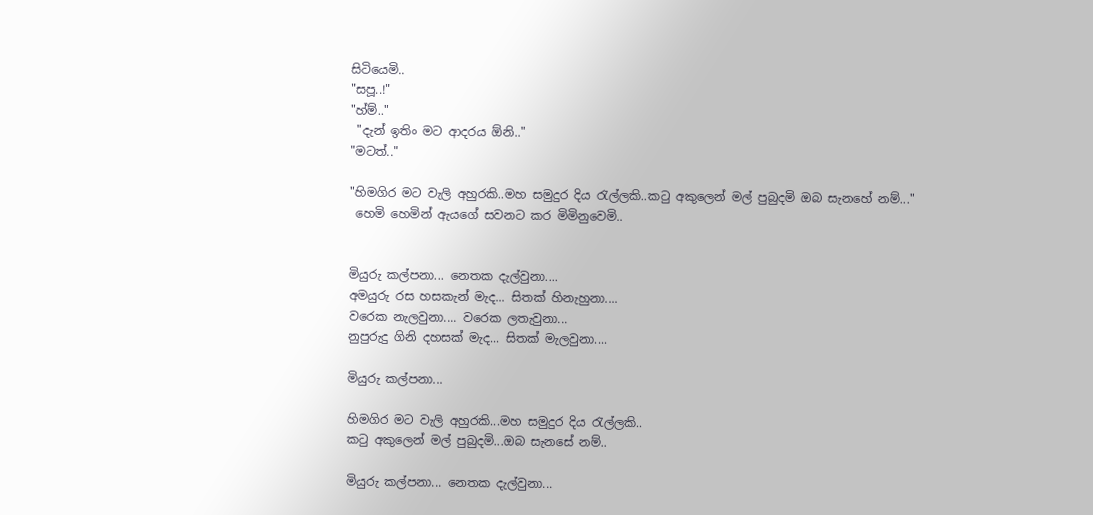සිටියෙමි..
"සපූ..!"
"හ්ම්.."
 "දැන් ඉතිං මට ආදරය ඕනි.."
"මටත්.."

"හිමගිර මට වැලි අහුරකි..මහ සමුදුර දිය රැල්ලකි..කටු අකුලෙන් මල් පුබුදමි ඔබ සැනහේ නම්..."
 හෙමි හෙමින් ඇයගේ සවනට කර මිමිනුවෙමි..


මියුරු කල්පනා... නෙතක දැල්වුනා....
අමයුරු රස හසකැන් මැද... සිතක් හිනැහුනා....
වරෙක නැලවුනා.... වරෙක ලතැවුනා...
නුපුරුදු ගිනි දහසක් මැද... සිතක් මැලවුනා....

මියුරු කල්පනා...

හිමගිර මට වැලි අහුරකි...මහ සමුදුර දිය රැල්ලකි..
කටු අකුලෙන් මල් පුබුදමි...ඔබ සැනසේ නම්..

මියුරු කල්පනා... නෙතක දැල්වුනා...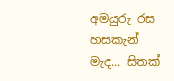අමයුරු රස හසකැන් මැද... සිතක්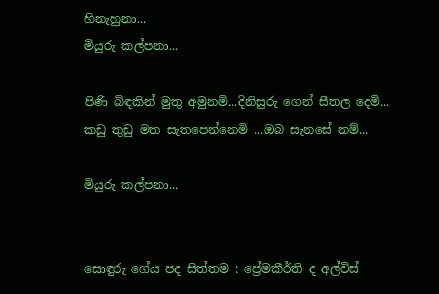හිනැහුනා...
මියුරු කල්පනා...

පිණි බිඳකින් මුතු අමුනමි...දිනිසුරු ගෙන් සීතල දෙමි...
කඩු තුඩු මත සැතපෙන්නෙමි ...ඔබ සැනසේ නම්...

මියුරු කල්පනා...


සොඳුරු ගේය පද සිත්තම : ප්‍රේමකීර්ති ද අල්විස්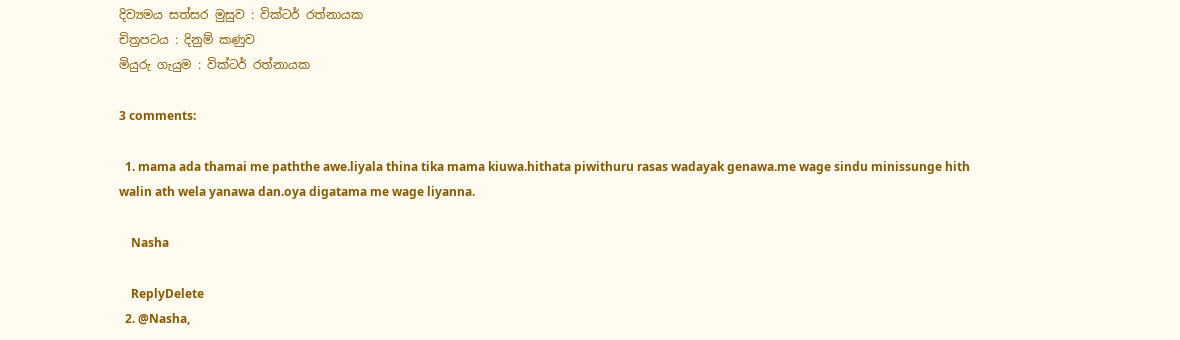දිව්‍යමය සත්සර මුසුව : වික්ටර් රත්නායක
චිත්‍රපටය : දිනුම් කණුව
මියුරු ගැයුම : වික්ටර් රත්නායක

3 comments:

  1. mama ada thamai me paththe awe.liyala thina tika mama kiuwa.hithata piwithuru rasas wadayak genawa.me wage sindu minissunge hith walin ath wela yanawa dan.oya digatama me wage liyanna.

    Nasha

    ReplyDelete
  2. @Nasha,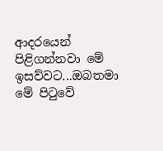ආදරයෙන් පිළිගන්නවා මේ ඉසව්වට...ඔබතමා මේ පිටුවේ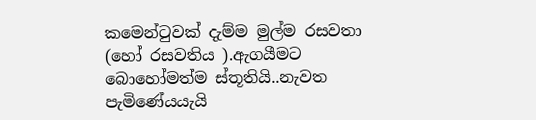කමෙන්ටුවක් දැම්ම මුල්ම රසවතා (හෝ රසවතිය ).ඇගයීමට බොහෝමත්ම ස්තූතියි..නැවත පැමිණේයයැයි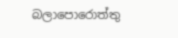බලාපොරොත්තු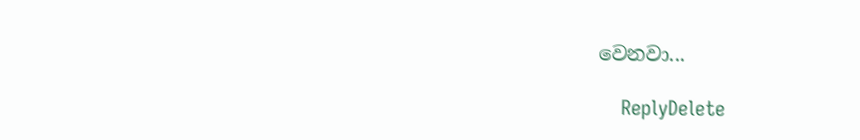වෙනවා...

    ReplyDelete